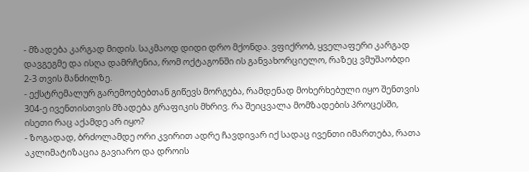- მზადება კარგად მიდის. საკმაოდ დიდი დრო მქონდა. ვფიქრობ, ყველაფერი კარგად დავგეგმე და ისღა დამრჩენია, რომ ოქტაგონში ის განვახორციელო, რაზეც ვმუშაობდი 2-3 თვის მანძილზე.
- ექსტრემალურ გარემოებებთან გიწევს მორგება, რამდენად მოხერხებული იყო შენთვის 304-ე ივენთისთვის მზადება გრაფიკის მხრივ. რა შეიცვალა მომზადების პროცესში, ისეთი რაც აქამდე არ იყო?
- ზოგადად, ბრძოლამდე ორი კვირით ადრე ჩავდივარ იქ სადაც ივენთი იმართება, რათა აკლიმატიზაცია გავიარო და დროის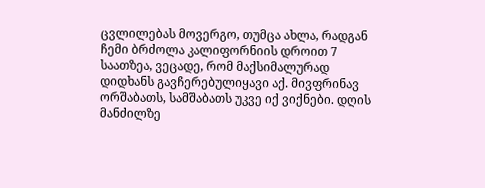ცვლილებას მოვერგო, თუმცა ახლა, რადგან ჩემი ბრძოლა კალიფორნიის დროით 7 საათზეა, ვეცადე, რომ მაქსიმალურად დიდხანს გავჩერებულიყავი აქ. მივფრინავ ორშაბათს, სამშაბათს უკვე იქ ვიქნები. დღის მანძილზე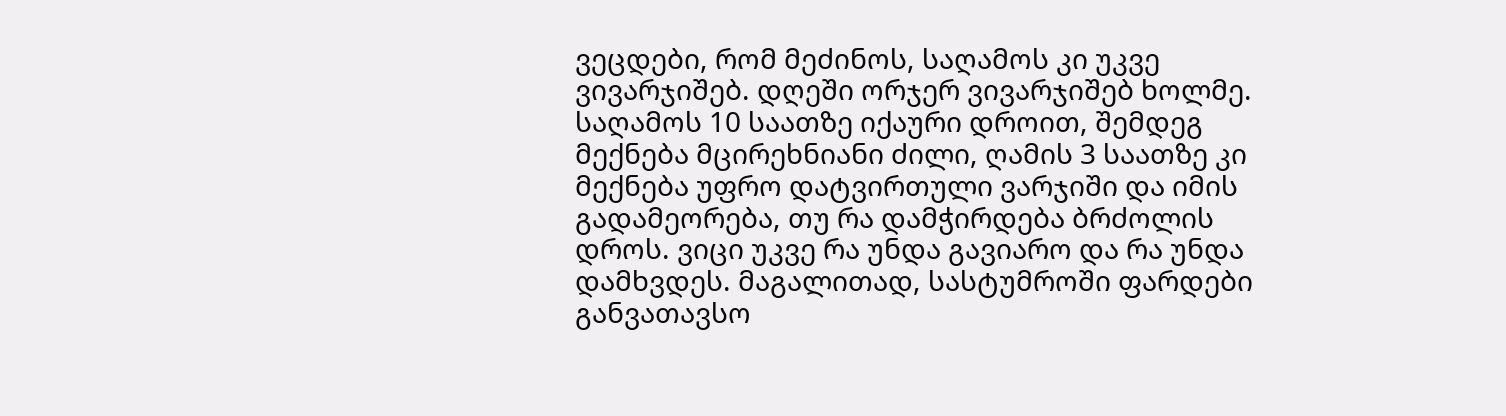ვეცდები, რომ მეძინოს, საღამოს კი უკვე ვივარჯიშებ. დღეში ორჯერ ვივარჯიშებ ხოლმე. საღამოს 10 საათზე იქაური დროით, შემდეგ მექნება მცირეხნიანი ძილი, ღამის 3 საათზე კი მექნება უფრო დატვირთული ვარჯიში და იმის გადამეორება, თუ რა დამჭირდება ბრძოლის დროს. ვიცი უკვე რა უნდა გავიარო და რა უნდა დამხვდეს. მაგალითად, სასტუმროში ფარდები განვათავსო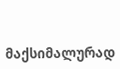მაქსიმალურად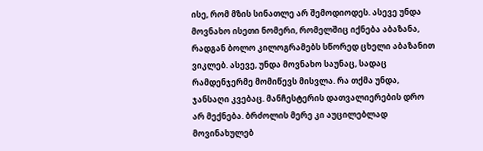ისე, რომ მზის სინათლე არ შემოდიოდეს. ასევე უნდა მოვნახო ისეთი ნომერი, რომელშიც იქნება აბაზანა, რადგან ბოლო კილოგრამებს სწორედ ცხელი აბაზანით ვიკლებ. ასევე, უნდა მოვნახო საუნაც, სადაც რამდენჯერმე მომიწევს მისვლა. რა თქმა უნდა, ჯანსაღი კვებაც. მანჩესტერის დათვალიერების დრო არ მექნება. ბრძოლის მერე კი აუცილებლად მოვინახულებ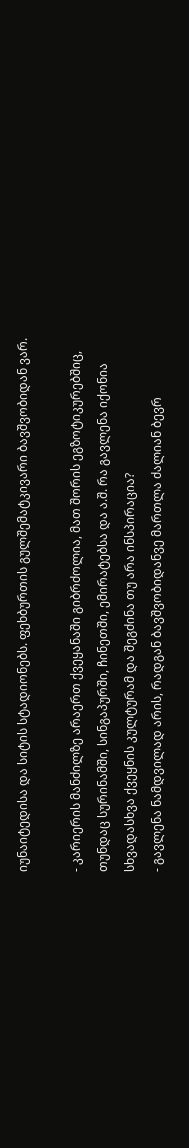იუნაიტედისა და სიტის სტადიონებს. ფეხბურთის გულშემატკივარი ბავშვობიდან ვარ.

- კარიერის მანძილზე არაერთ ქვეყანაში გიბრძოლია, მათ შორის ეგზოტიკურებშიც, თუნდაც სურინამში, სინგაპურში, ჩინეთში, ემირატებსა და ა.შ. რა გავლენა იქონია სხვადასხვა ქვეყნის კულტურამ და შეგძინა თუ არა ინსპირაცია?
- გავლენა ნამდვილად არის, რადგან ბავშვობიდანვე მართლა ძალიან ბევრ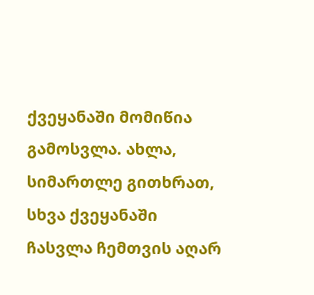ქვეყანაში მომიწია გამოსვლა. ახლა, სიმართლე გითხრათ, სხვა ქვეყანაში ჩასვლა ჩემთვის აღარ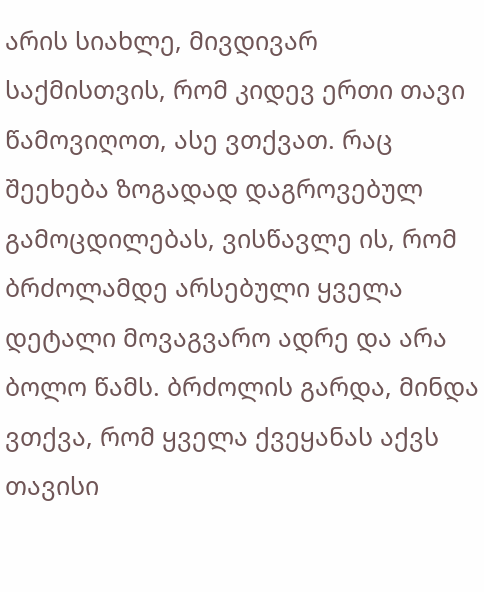არის სიახლე, მივდივარ საქმისთვის, რომ კიდევ ერთი თავი წამოვიღოთ, ასე ვთქვათ. რაც შეეხება ზოგადად დაგროვებულ გამოცდილებას, ვისწავლე ის, რომ ბრძოლამდე არსებული ყველა დეტალი მოვაგვარო ადრე და არა ბოლო წამს. ბრძოლის გარდა, მინდა ვთქვა, რომ ყველა ქვეყანას აქვს თავისი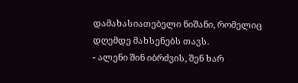დამახასიათებელი ნიშანი, რომელიც დღემდე მახსენებს თავს.
- ალენი შინ იბრძვის, შენ ხარ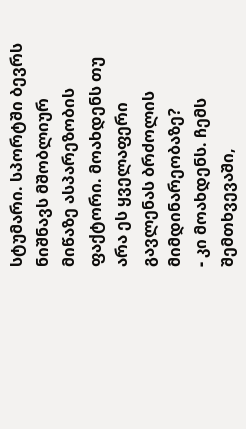სტუმარი. სპორტში ბევრს ნიშნავს მშობლიურ მიწაზე ასპარეზობის ფაქტორი. მოახდენს თუ არა ეს ყველაფერი გავლენას ბრძოლის მიმდინარეობაზე?
- კი მოახდენს. ჩემს შემთხვევაში,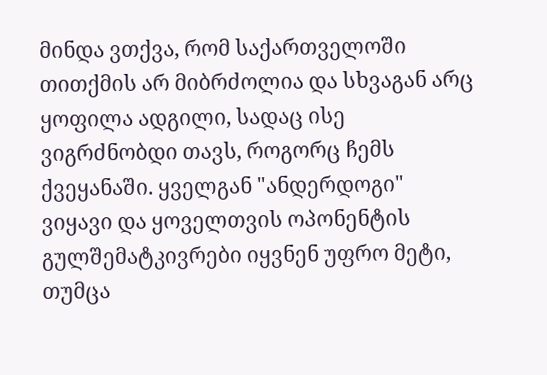მინდა ვთქვა, რომ საქართველოში თითქმის არ მიბრძოლია და სხვაგან არც ყოფილა ადგილი, სადაც ისე ვიგრძნობდი თავს, როგორც ჩემს ქვეყანაში. ყველგან "ანდერდოგი" ვიყავი და ყოველთვის ოპონენტის გულშემატკივრები იყვნენ უფრო მეტი, თუმცა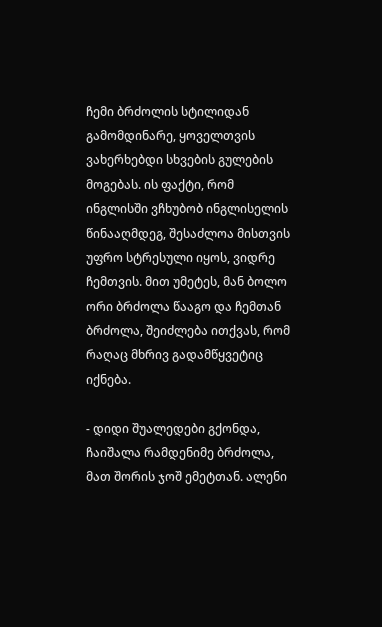ჩემი ბრძოლის სტილიდან გამომდინარე, ყოველთვის ვახერხებდი სხვების გულების მოგებას. ის ფაქტი, რომ ინგლისში ვჩხუბობ ინგლისელის წინააღმდეგ, შესაძლოა მისთვის უფრო სტრესული იყოს, ვიდრე ჩემთვის. მით უმეტეს, მან ბოლო ორი ბრძოლა წააგო და ჩემთან ბრძოლა, შეიძლება ითქვას, რომ რაღაც მხრივ გადამწყვეტიც იქნება.

- დიდი შუალედები გქონდა, ჩაიშალა რამდენიმე ბრძოლა, მათ შორის ჯოშ ემეტთან. ალენი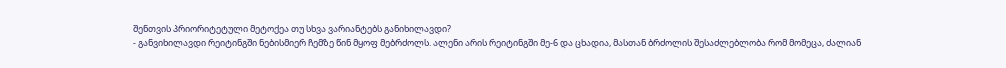შენთვის პრიორიტეტული მეტოქეა თუ სხვა ვარიანტებს განიხილავდი?
- განვიხილავდი რეიტინგში ნებისმიერ ჩემზე წინ მყოფ მებრძოლს. ალენი არის რეიტინგში მე-6 და ცხადია, მასთან ბრძოლის შესაძლებლობა რომ მომეცა, ძალიან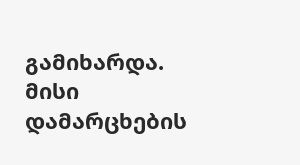გამიხარდა. მისი დამარცხების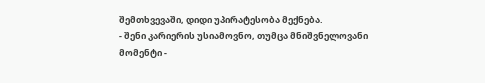შემთხვევაში, დიდი უპირატესობა მექნება.
- შენი კარიერის უსიამოვნო, თუმცა მნიშვნელოვანი მომენტი -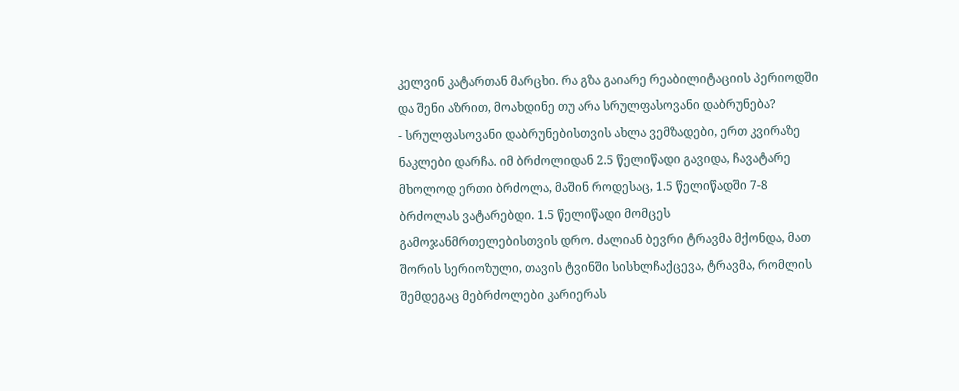კელვინ კატართან მარცხი. რა გზა გაიარე რეაბილიტაციის პერიოდში და შენი აზრით, მოახდინე თუ არა სრულფასოვანი დაბრუნება?
- სრულფასოვანი დაბრუნებისთვის ახლა ვემზადები, ერთ კვირაზე ნაკლები დარჩა. იმ ბრძოლიდან 2.5 წელიწადი გავიდა, ჩავატარე მხოლოდ ერთი ბრძოლა, მაშინ როდესაც, 1.5 წელიწადში 7-8 ბრძოლას ვატარებდი. 1.5 წელიწადი მომცეს გამოჯანმრთელებისთვის დრო. ძალიან ბევრი ტრავმა მქონდა, მათ შორის სერიოზული, თავის ტვინში სისხლჩაქცევა, ტრავმა, რომლის შემდეგაც მებრძოლები კარიერას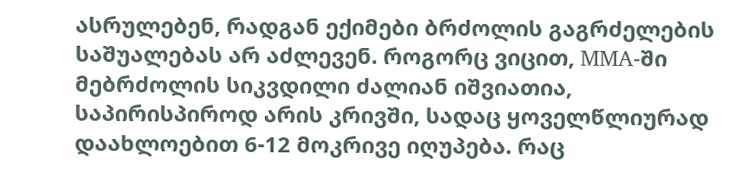ასრულებენ, რადგან ექიმები ბრძოლის გაგრძელების საშუალებას არ აძლევენ. როგორც ვიცით, MMA-ში მებრძოლის სიკვდილი ძალიან იშვიათია, საპირისპიროდ არის კრივში, სადაც ყოველწლიურად დაახლოებით 6-12 მოკრივე იღუპება. რაც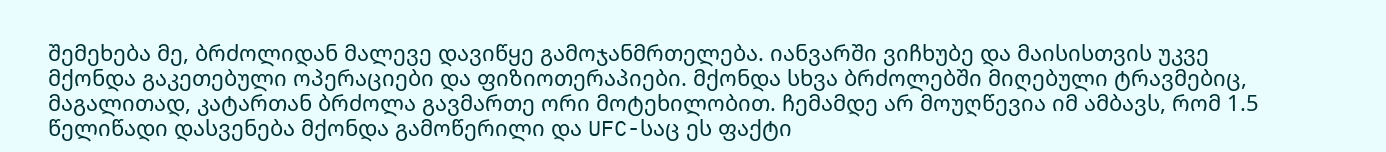შემეხება მე, ბრძოლიდან მალევე დავიწყე გამოჯანმრთელება. იანვარში ვიჩხუბე და მაისისთვის უკვე მქონდა გაკეთებული ოპერაციები და ფიზიოთერაპიები. მქონდა სხვა ბრძოლებში მიღებული ტრავმებიც, მაგალითად, კატართან ბრძოლა გავმართე ორი მოტეხილობით. ჩემამდე არ მოუღწევია იმ ამბავს, რომ 1.5 წელიწადი დასვენება მქონდა გამოწერილი და UFC-საც ეს ფაქტი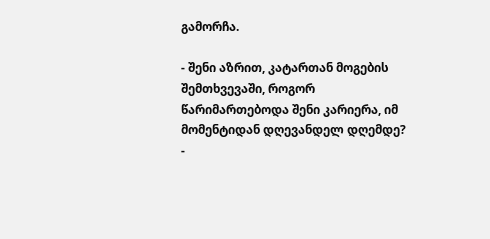გამორჩა.

- შენი აზრით, კატართან მოგების შემთხვევაში, როგორ წარიმართებოდა შენი კარიერა, იმ მომენტიდან დღევანდელ დღემდე?
-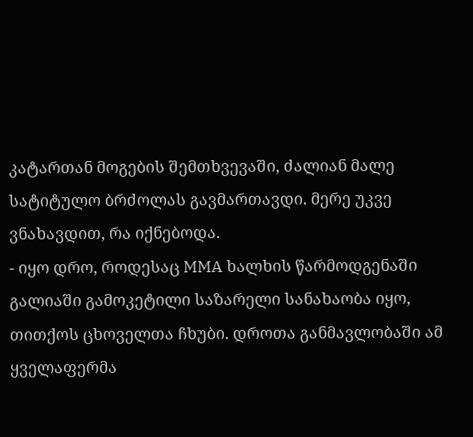კატართან მოგების შემთხვევაში, ძალიან მალე სატიტულო ბრძოლას გავმართავდი. მერე უკვე ვნახავდით, რა იქნებოდა.
- იყო დრო, როდესაც MMA ხალხის წარმოდგენაში გალიაში გამოკეტილი საზარელი სანახაობა იყო, თითქოს ცხოველთა ჩხუბი. დროთა განმავლობაში ამ ყველაფერმა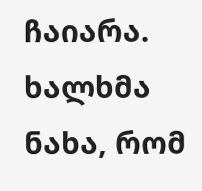ჩაიარა. ხალხმა ნახა, რომ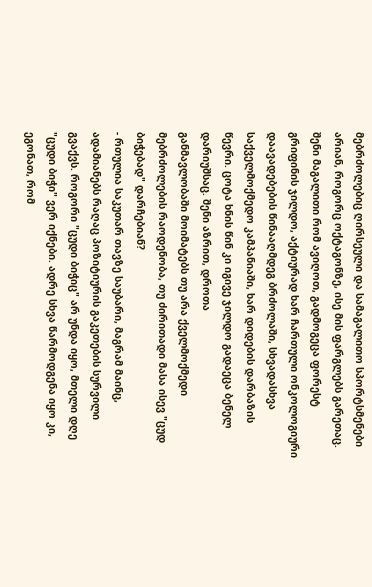მებრძოლებიც ღირსეული და სამაგალითო სპორტსმენები არიან, როგორც ოქტაგონზე, ისე მის ფარგლებს გარეთაც. შენი მაგალითი რომ ავიღოთ, გადმოგეცა ფორესტ გრიფინის ჯილდო, აქტიურად ხარ ჩართული ონკოლოგიური დაავადებების წინააღმდეგ ბრძოლაში, სხვადასხვა საქველმოქმედო კამპანიაში, ხარ დიდების დარბაზის წევრი. ცოტა ხნის წინ კი იგივე ჯილდო გადაეცა ბენელ დარიუშსაც. შენი აზრით, დროთა
განმავლობაში მოიმატებს თუ არა ქველმოქმედი მებრძოლების რაოდენობა, თუ ძირითადი მასა ისევ "ცუდ ბიჭებად" დარჩებიან?
- რთულია საკუთარ თავზე საუბარი, მაგრამ მაინც, ადამიანებს რაღაც პოზიტიურის გაკეთების სურვილი გვაქვს. როგორი "ცუდი ბიჭიც" არ უნდა იყო, მთელი დღე "ცუდი ბიჭი" ვერ იქნები. ადრე სხვა წარმოდგენა იყო კი, ეგონათ, რომ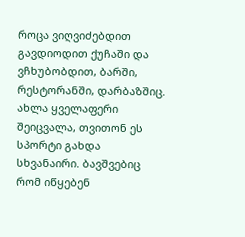როცა ვიღვიძებდით გავდიოდით ქუჩაში და ვჩხუბობდით, ბარში, რესტორანში, დარბაზშიც. ახლა ყველაფერი შეიცვალა, თვითონ ეს სპორტი გახდა სხვანაირი. ბავშვებიც რომ იწყებენ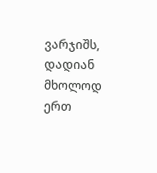ვარჯიშს, დადიან მხოლოდ ერთ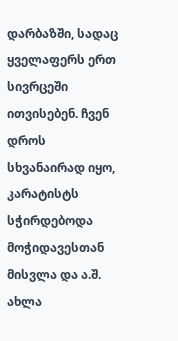დარბაზში, სადაც ყველაფერს ერთ სივრცეში ითვისებენ. ჩვენ დროს სხვანაირად იყო, კარატისტს სჭირდებოდა მოჭიდავესთან მისვლა და ა.შ. ახლა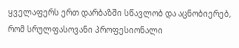ყველაფერს ერთ დარბაზში სწავლობ და აცნობიერებ, რომ სრულფასოვანი პროფესიონალი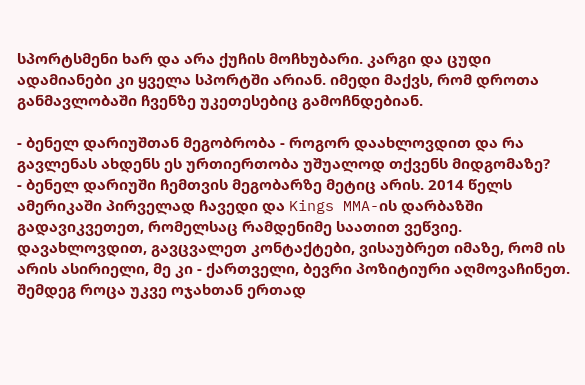სპორტსმენი ხარ და არა ქუჩის მოჩხუბარი. კარგი და ცუდი ადამიანები კი ყველა სპორტში არიან. იმედი მაქვს, რომ დროთა განმავლობაში ჩვენზე უკეთესებიც გამოჩნდებიან.

- ბენელ დარიუშთან მეგობრობა - როგორ დაახლოვდით და რა გავლენას ახდენს ეს ურთიერთობა უშუალოდ თქვენს მიდგომაზე?
- ბენელ დარიუში ჩემთვის მეგობარზე მეტიც არის. 2014 წელს ამერიკაში პირველად ჩავედი და Kings MMA-ის დარბაზში გადავიკვეთეთ, რომელსაც რამდენიმე საათით ვეწვიე. დავახლოვდით, გავცვალეთ კონტაქტები, ვისაუბრეთ იმაზე, რომ ის არის ასირიელი, მე კი - ქართველი, ბევრი პოზიტიური აღმოვაჩინეთ. შემდეგ როცა უკვე ოჯახთან ერთად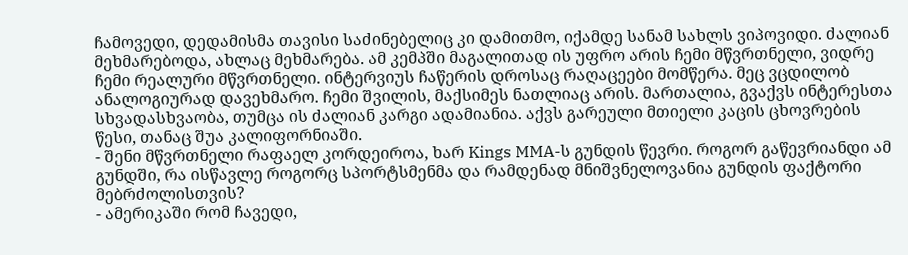ჩამოვედი, დედამისმა თავისი საძინებელიც კი დამითმო, იქამდე სანამ სახლს ვიპოვიდი. ძალიან მეხმარებოდა, ახლაც მეხმარება. ამ კემპში მაგალითად ის უფრო არის ჩემი მწვრთნელი, ვიდრე ჩემი რეალური მწვრთნელი. ინტერვიუს ჩაწერის დროსაც რაღაცეები მომწერა. მეც ვცდილობ ანალოგიურად დავეხმარო. ჩემი შვილის, მაქსიმეს ნათლიაც არის. მართალია, გვაქვს ინტერესთა სხვადასხვაობა, თუმცა ის ძალიან კარგი ადამიანია. აქვს გარეული მთიელი კაცის ცხოვრების წესი, თანაც შუა კალიფორნიაში.
- შენი მწვრთნელი რაფაელ კორდეიროა, ხარ Kings MMA-ს გუნდის წევრი. როგორ გაწევრიანდი ამ გუნდში, რა ისწავლე როგორც სპორტსმენმა და რამდენად მნიშვნელოვანია გუნდის ფაქტორი მებრძოლისთვის?
- ამერიკაში რომ ჩავედი,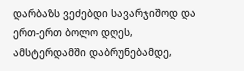დარბაზს ვეძებდი სავარჯიშოდ და ერთ-ერთ ბოლო დღეს, ამსტერდამში დაბრუნებამდე,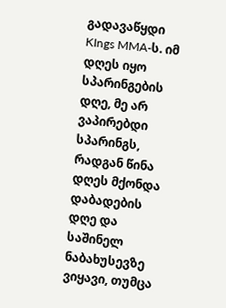გადავაწყდი KIngs MMA-ს. იმ დღეს იყო სპარინგების დღე, მე არ ვაპირებდი სპარინგს, რადგან წინა დღეს მქონდა დაბადების დღე და საშინელ ნაბახუსევზე ვიყავი, თუმცა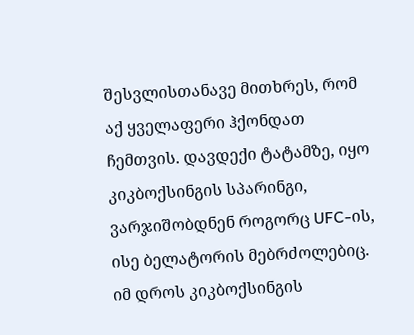შესვლისთანავე მითხრეს, რომ აქ ყველაფერი ჰქონდათ ჩემთვის. დავდექი ტატამზე, იყო კიკბოქსინგის სპარინგი, ვარჯიშობდნენ როგორც UFC-ის, ისე ბელატორის მებრძოლებიც. იმ დროს კიკბოქსინგის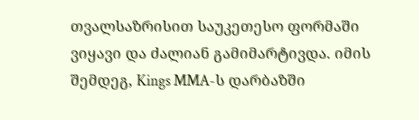თვალსაზრისით საუკეთესო ფორმაში ვიყავი და ძალიან გამიმარტივდა. იმის შემდეგ, Kings MMA-ს დარბაზში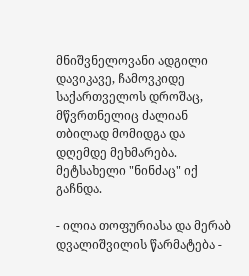მნიშვნელოვანი ადგილი დავიკავე, ჩამოვკიდე საქართველოს დროშაც, მწვრთნელიც ძალიან თბილად მომიდგა და დღემდე მეხმარება. მეტსახელი "ნინძაც" იქ გაჩნდა.

- ილია თოფურიასა და მერაბ დვალიშვილის წარმატება -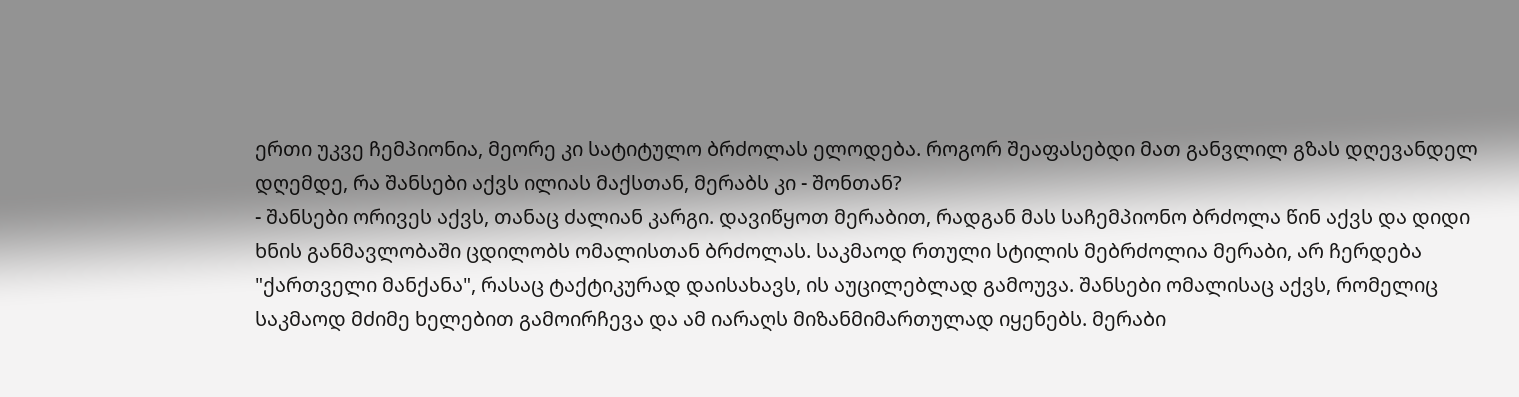ერთი უკვე ჩემპიონია, მეორე კი სატიტულო ბრძოლას ელოდება. როგორ შეაფასებდი მათ განვლილ გზას დღევანდელ დღემდე, რა შანსები აქვს ილიას მაქსთან, მერაბს კი - შონთან?
- შანსები ორივეს აქვს, თანაც ძალიან კარგი. დავიწყოთ მერაბით, რადგან მას საჩემპიონო ბრძოლა წინ აქვს და დიდი ხნის განმავლობაში ცდილობს ომალისთან ბრძოლას. საკმაოდ რთული სტილის მებრძოლია მერაბი, არ ჩერდება "ქართველი მანქანა", რასაც ტაქტიკურად დაისახავს, ის აუცილებლად გამოუვა. შანსები ომალისაც აქვს, რომელიც საკმაოდ მძიმე ხელებით გამოირჩევა და ამ იარაღს მიზანმიმართულად იყენებს. მერაბი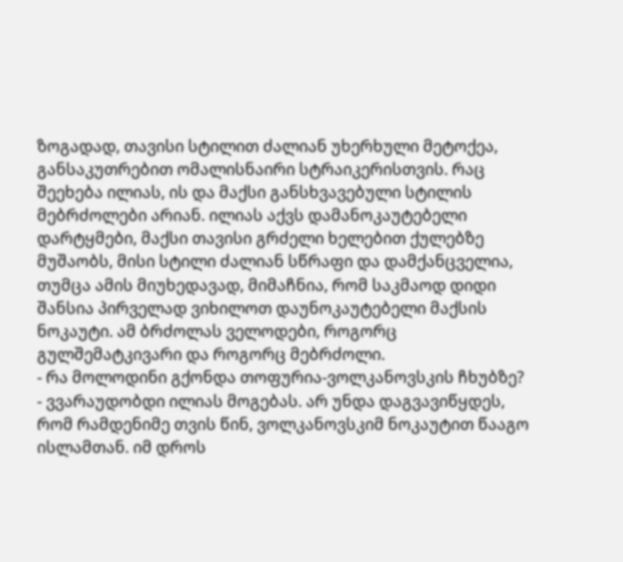ზოგადად, თავისი სტილით ძალიან უხერხული მეტოქეა, განსაკუთრებით ომალისნაირი სტრაიკერისთვის. რაც შეეხება ილიას, ის და მაქსი განსხვავებული სტილის მებრძოლები არიან. ილიას აქვს დამანოკაუტებელი დარტყმები, მაქსი თავისი გრძელი ხელებით ქულებზე მუშაობს, მისი სტილი ძალიან სწრაფი და დამქანცველია, თუმცა ამის მიუხედავად, მიმაჩნია, რომ საკმაოდ დიდი შანსია პირველად ვიხილოთ დაუნოკაუტებელი მაქსის ნოკაუტი. ამ ბრძოლას ველოდები, როგორც გულშემატკივარი და როგორც მებრძოლი.
- რა მოლოდინი გქონდა თოფურია-ვოლკანოვსკის ჩხუბზე?
- ვვარაუდობდი ილიას მოგებას. არ უნდა დაგვავიწყდეს, რომ რამდენიმე თვის წინ, ვოლკანოვსკიმ ნოკაუტით წააგო ისლამთან. იმ დროს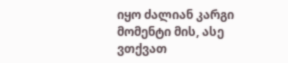იყო ძალიან კარგი მომენტი მის, ასე ვთქვათ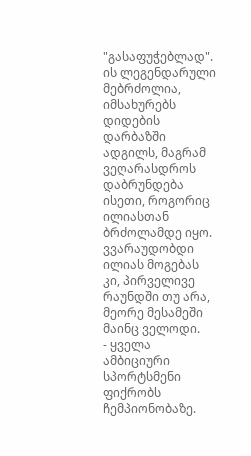"გასაფუჭებლად". ის ლეგენდარული მებრძოლია, იმსახურებს დიდების დარბაზში ადგილს, მაგრამ ვეღარასდროს დაბრუნდება ისეთი, როგორიც ილიასთან ბრძოლამდე იყო. ვვარაუდობდი ილიას მოგებას კი, პირველივე რაუნდში თუ არა, მეორე მესამეში მაინც ველოდი.
- ყველა ამბიციური სპორტსმენი ფიქრობს ჩემპიონობაზე.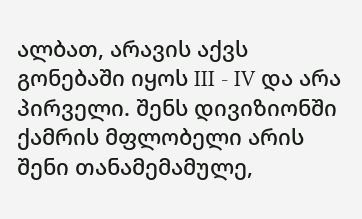ალბათ, არავის აქვს გონებაში იყოს III - IV და არა პირველი. შენს დივიზიონში ქამრის მფლობელი არის შენი თანამემამულე,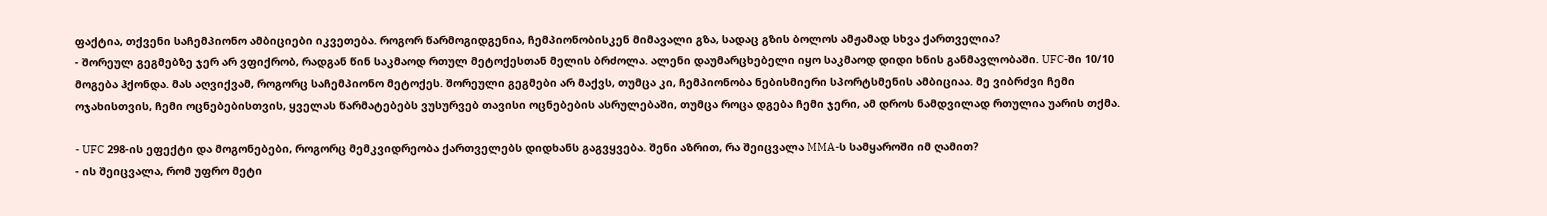ფაქტია, თქვენი საჩემპიონო ამბიციები იკვეთება. როგორ წარმოგიდგენია, ჩემპიონობისკენ მიმავალი გზა, სადაც გზის ბოლოს ამჟამად სხვა ქართველია?
- შორეულ გეგმებზე ჯერ არ ვფიქრობ, რადგან წინ საკმაოდ რთულ მეტოქესთან მელის ბრძოლა. ალენი დაუმარცხებელი იყო საკმაოდ დიდი ხნის განმავლობაში. UFC-ში 10/10 მოგება ჰქონდა. მას აღვიქვამ, როგორც საჩემპიონო მეტოქეს. შორეული გეგმები არ მაქვს, თუმცა კი, ჩემპიონობა ნებისმიერი სპორტსმენის ამბიციაა. მე ვიბრძვი ჩემი ოჯახისთვის, ჩემი ოცნებებისთვის, ყველას წარმატებებს ვუსურვებ თავისი ოცნებების ასრულებაში, თუმცა როცა დგება ჩემი ჯერი, ამ დროს ნამდვილად რთულია უარის თქმა.

- UFC 298-ის ეფექტი და მოგონებები, როგორც მემკვიდრეობა ქართველებს დიდხანს გაგვყვება. შენი აზრით, რა შეიცვალა MMA-ს სამყაროში იმ ღამით?
- ის შეიცვალა, რომ უფრო მეტი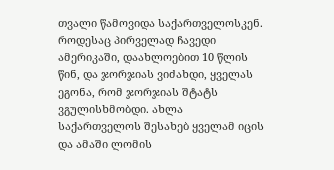თვალი წამოვიდა საქართველოსკენ. როდესაც პირველად ჩავედი ამერიკაში, დაახლოებით 10 წლის წინ, და ჯორჯიას ვიძახდი, ყველას ეგონა, რომ ჯორჯიას შტატს ვგულისხმობდი. ახლა საქართველოს შესახებ ყველამ იცის და ამაში ლომის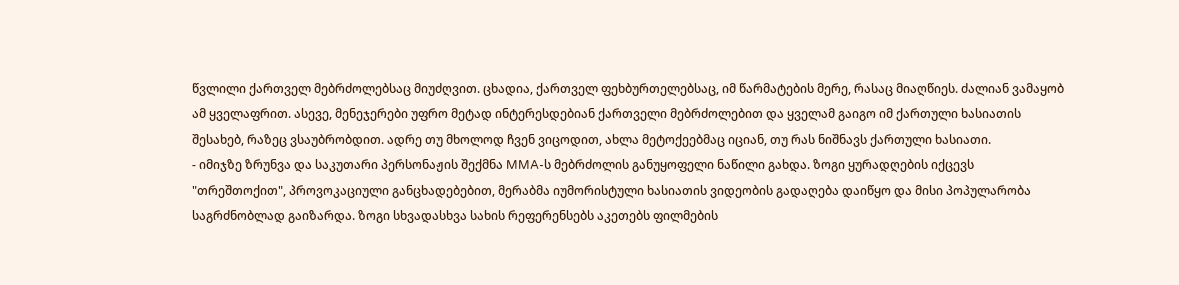წვლილი ქართველ მებრძოლებსაც მიუძღვით. ცხადია, ქართველ ფეხბურთელებსაც, იმ წარმატების მერე, რასაც მიაღწიეს. ძალიან ვამაყობ ამ ყველაფრით. ასევე, მენეჯერები უფრო მეტად ინტერესდებიან ქართველი მებრძოლებით და ყველამ გაიგო იმ ქართული ხასიათის შესახებ, რაზეც ვსაუბრობდით. ადრე თუ მხოლოდ ჩვენ ვიცოდით, ახლა მეტოქეებმაც იციან, თუ რას ნიშნავს ქართული ხასიათი.
- იმიჯზე ზრუნვა და საკუთარი პერსონაჟის შექმნა MMA-ს მებრძოლის განუყოფელი ნაწილი გახდა. ზოგი ყურადღების იქცევს "თრეშთოქით", პროვოკაციული განცხადებებით, მერაბმა იუმორისტული ხასიათის ვიდეობის გადაღება დაიწყო და მისი პოპულარობა საგრძნობლად გაიზარდა. ზოგი სხვადასხვა სახის რეფერენსებს აკეთებს ფილმების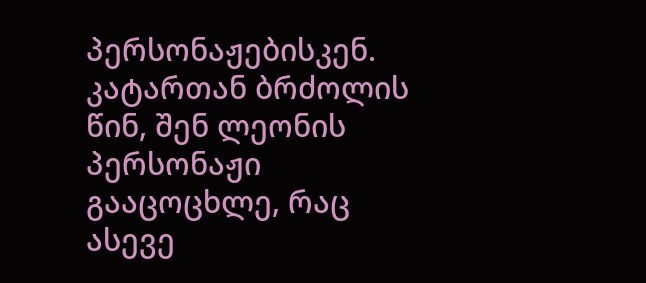პერსონაჟებისკენ. კატართან ბრძოლის წინ, შენ ლეონის პერსონაჟი გააცოცხლე, რაც ასევე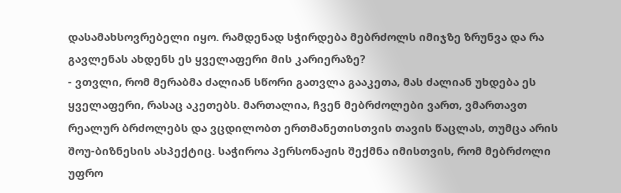დასამახსოვრებელი იყო. რამდენად სჭირდება მებრძოლს იმიჯზე ზრუნვა და რა გავლენას ახდენს ეს ყველაფერი მის კარიერაზე?
- ვთვლი, რომ მერაბმა ძალიან სწორი გათვლა გააკეთა, მას ძალიან უხდება ეს ყველაფერი, რასაც აკეთებს. მართალია, ჩვენ მებრძოლები ვართ, ვმართავთ რეალურ ბრძოლებს და ვცდილობთ ერთმანეთისთვის თავის წაცლას, თუმცა არის შოუ-ბიზნესის ასპექტიც. საჭიროა პერსონაჟის შექმნა იმისთვის, რომ მებრძოლი უფრო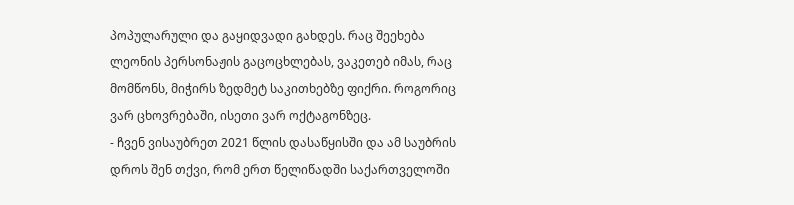პოპულარული და გაყიდვადი გახდეს. რაც შეეხება ლეონის პერსონაჟის გაცოცხლებას, ვაკეთებ იმას, რაც მომწონს, მიჭირს ზედმეტ საკითხებზე ფიქრი. როგორიც ვარ ცხოვრებაში, ისეთი ვარ ოქტაგონზეც.
- ჩვენ ვისაუბრეთ 2021 წლის დასაწყისში და ამ საუბრის დროს შენ თქვი, რომ ერთ წელიწადში საქართველოში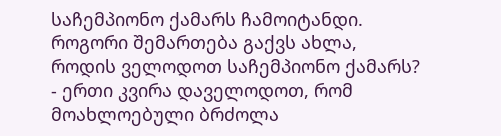საჩემპიონო ქამარს ჩამოიტანდი. როგორი შემართება გაქვს ახლა, როდის ველოდოთ საჩემპიონო ქამარს?
- ერთი კვირა დაველოდოთ, რომ მოახლოებული ბრძოლა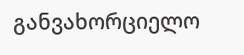განვახორციელო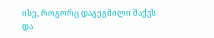ისე, როგორც დაგეგმილი მაქვს და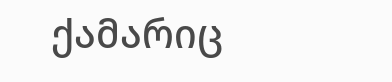ქამარიც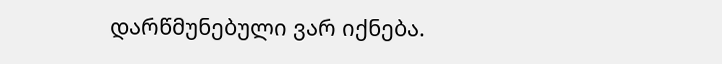დარწმუნებული ვარ იქნება.